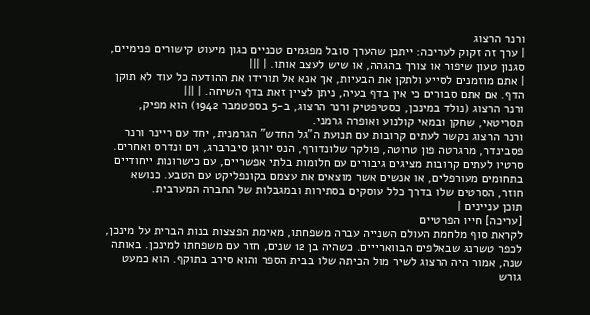ורנר הרצוג
| ערך זה זקוק לעריכה: ייתכן שהערך סובל מפגמים טכניים כגון מיעוט קישורים פנימיים, סגנון טעון שיפור או צורך בהגהה, או שיש לעצב אותו. | |||
| אתם מוזמנים לסייע ולתקן את הבעיות, אך אנא אל תורידו את ההודעה כל עוד לא תוקן הדף. אם אתם סבורים כי אין בדף בעיה, ניתן לציין זאת בדף השיחה. | |||
ורנר הרצוג (נולד במינכן, כסטיפטיק ורנר הרצוג, ב-5 בספטמבר 1942) הוא מפיק, תסריטאי, שחקן ובמאי קולנוע ואופרה גרמני.
ורנר הרצוג נקשר לעתים קרובות עם תנועת ה"גל החדש" הגרמנית, יחד עם ריינר ורנר פסבינדר, מרגרטה פון טרוטה, פולקר שלונדורף, הנס יורגן סיברברג, וים ונדרס ואחרים. סרטיו לעתים קרובות מציגים גיבורים עם חלומות בלתי אפשריים, עם כישרונות ייחודיים בתחומים מעורפלים, או אנשים אשר מוצאים את עצמם בקונפליקט עם הטבע. כנושא חוזר, הסרטים שלו בדרך כלל עוסקים בסתירות ובמגבלות של החברה המערבית.
תוכן עניינים |
[עריכה] חייו הפרטיים
לקראת סוף מלחמת העולם השנייה עברה משפחתו, מאימת הפצצות בנות הברית על מינכן, לכפר טשרנג שבאלפים הבווארייים. כשהיה בן 12 שנים, חזר עם משפחתו למינכן. באותה שנה, אמור היה הרצוג לשיר מול הכיתה שלו בבית הספר והוא סירב בתוקף. הוא כמעט גורש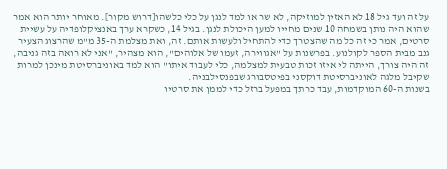על זה ועד גיל 18 לא האזין למוזיקה, לא שר או למד לנגן על כלי כלשהו[דרוש מקור]. מאוחר יותר הוא אמר שהוא היה נותן בשמחה 10 שנים מחייו למען היכולת לנגן. בגיל 14, כשקרא ערך באנציקלופדיה על עשיית סרטים, אמר כי זה כל מה שהצטרך כדי להתחיל ולעשות אותם. זה, ואת מצלמת ה-35 מ"מ שהרצוג הצעיר גנב מבית הספר לקולנוע. בפרשנות על "אגווירה, זעמו של אלוהים", הוא מצהיר, "אני לא רואה בזה גניבה, זה היה צורך, הייתה לי איזו זכות טבעית למצלמה, כלי לעבוד איתו" הוא למד באוניברסיטת מינכן למרות שקיבל מלגה לאוניברסיטת דוקסני בפיטסבורג שבפנסילבניה.
בשנות ה-60 המוקדמות, עבד כרתך במפעל ברזל כדי לממן את סרטיו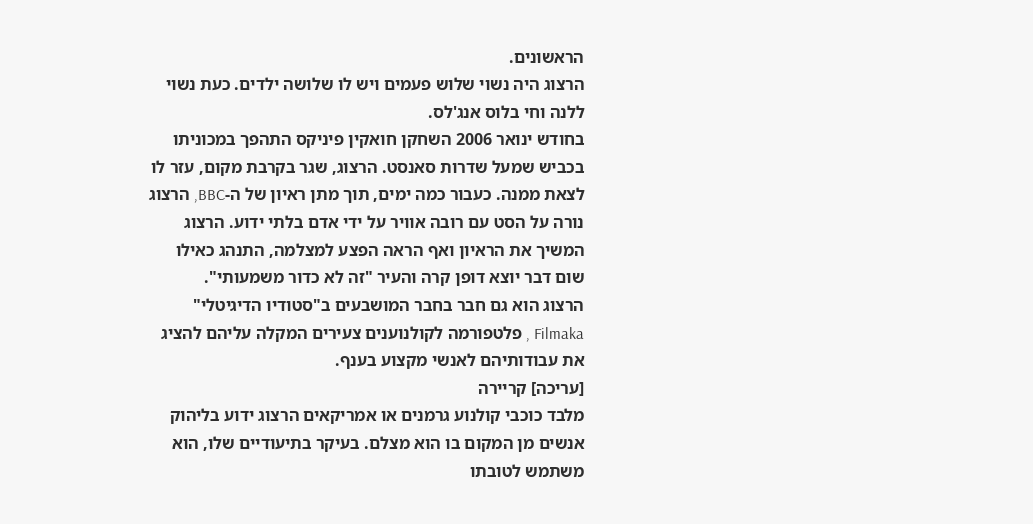הראשונים.
הרצוג היה נשוי שלוש פעמים ויש לו שלושה ילדים. כעת נשוי ללנה וחי בלוס אנג'לס.
בחודש ינואר 2006 השחקן חואקין פיניקס התהפך במכוניתו בכביש שמעל שדרות סאנסט. הרצוג, שגר בקרבת מקום, עזר לו לצאת ממנה. כעבור כמה ימים, תוך מתן ראיון של ה-BBC, הרצוג נורה על הסט עם רובה אוויר על ידי אדם בלתי ידוע. הרצוג המשיך את הראיון ואף הראה הפצע למצלמה, התנהג כאילו שום דבר יוצא דופן קרה והעיר "זה לא כדור משמעותי".
הרצוג הוא גם חבר בחבר המושבעים ב"סטודיו הדיגיטלי" Filmaka , פלטפורמה לקולנוענים צעירים המקלה עליהם להציג את עבודותיהם לאנשי מקצוע בענף.
[עריכה] קריירה
מלבד כוכבי קולנוע גרמנים או אמריקאים הרצוג ידוע בליהוק אנשים מן המקום בו הוא מצלם. בעיקר בתיעודיים שלו, הוא משתמש לטובתו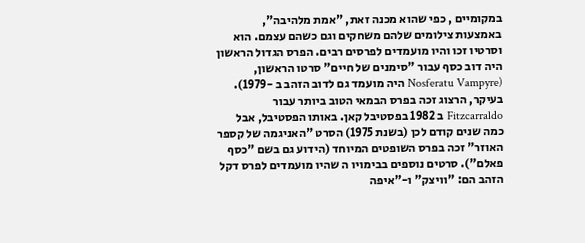במקומיים , כפי שהוא מכנה זאת, "אמת מלהיבה", באמצעות צילומים שלהם משחקים וגם כשהם עצמם. הוא וסרטיו זכו והיו מועמדים לפרסים רבים. הפרס הגדול הראשון היה דוב כסף עבור "סימנים של חיים" סרטו הראשון, (Nosferatu Vampyre היה מועמד גם לדוב הזהב ב -1979). בעיקר, הרצוג זכה בפרס הבמאי הטוב ביותר עבור Fitzcarraldo ב 1982 בפסטיבל קאן. באותו הפסטיבל, אבל כמה שנים קודם לכן (בשנת 1975) הסרט "האניגמה של קספר האוזר" זכה בפרס השופטים המיוחד (הידוע גם בשם "כסף פאלם"). סרטים נוספים בבימויו ה שהיו מועמדים לפרס דקל הזהב הם: "וויצק" ו-"איפה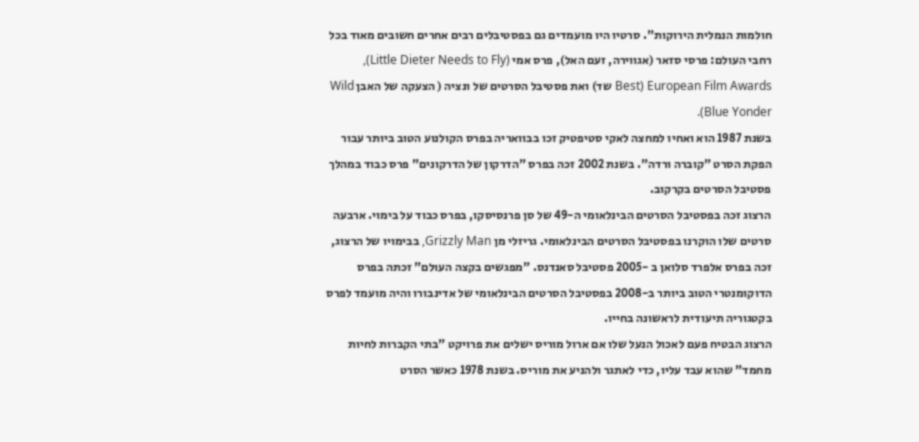חולמות הנמלית הירוקות". סרטיו היו מועמדים גם בפסטיבלים רבים אחרים חשובים מאוד בכל רחבי העולם: פרסי סזאר (אגווירה, זעם האל), פרס אמי (Little Dieter Needs to Fly), European Film Awards (Best שד) ואת פסטיבל הסרטים של ונציה ( הצעקה של האבן Wild Blue Yonder).
בשנת 1987 הוא ואחיו למחצה לאקי סטיפטיק זכו בבוואריה בפרס הקולנוע הטוב ביותר עבור הפקת הסרט "קוברה ורדה". בשנת 2002 זכה בפרס "הדרקון של הדרקונים" פרס כבוד במהלך פסטיבל הסרטים בקרקוב.
הרצוג זכה בפסטיבל הסרטים הבינלאומי ה-49 של סן פרנסיסקו, בפרס כבוד על בימוי. ארבעה סרטים שלו הוקרנו בפסטיבל הסרטים הבינלאומי. גריזלי מן Grizzly Man, בבימויו של הרצוג, זכה בפרס אלפרד סלואן ב -2005 פסטיבל סאנדנס. "מפגשים בקצה העולם" זכתה בפרס הדוקומנטרי הטוב ביותר ב-2008 בפסטיבל הסרטים הבינלאומי של אדינבורו והיה מועמד לפרס בקטגוריה תיעודית לראשונה בחייו.
הרצוג הבטיח פעם לאכול הנעל שלו אם ארול מוריס ישלים את פרויקט "בתי הקברות לחיות מחמד" שהוא עבד עליו, כדי לאתגר ולהניע את מוריס. בשנת 1978 כאשר הסרט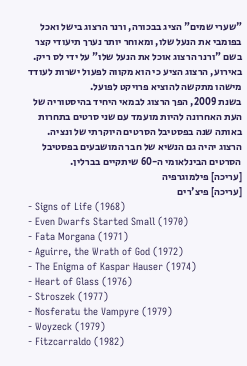"שערי שמים" הציג בבכורה, ורנר הרצוג בישל ואכל בפומבי את הנעל שלו, ומאוחר יותר נערך תיעודי קצר בשם "ורנר הרצוג אוכל את הנעל שלו" על ידי לס ריק. באירוע, הרצוג הציע כי הוא מקווה לפעול ישרות לעודד מישהו מתקשה להוציא פרויקט לפועל.
בשנת 2009, הפך הרצוג לבמאי היחיד בהיסטוריה של העת האחרונה להיות מועמד עם שני סרטים בתחרות באותה שנה בפסטיבל הסרטים היוקרתי של ונציה.
הרצוג יהיה גם הנשיא של חבר המושבעים בפסטיבל הסרטים הבינלאומי ה-60 שיתקיים בברלין.
[עריכה] פילמוגרפיה
[עריכה] פיצ'רים
- Signs of Life (1968)
- Even Dwarfs Started Small (1970)
- Fata Morgana (1971)
- Aguirre, the Wrath of God (1972)
- The Enigma of Kaspar Hauser (1974)
- Heart of Glass (1976)
- Stroszek (1977)
- Nosferatu the Vampyre (1979)
- Woyzeck (1979)
- Fitzcarraldo (1982)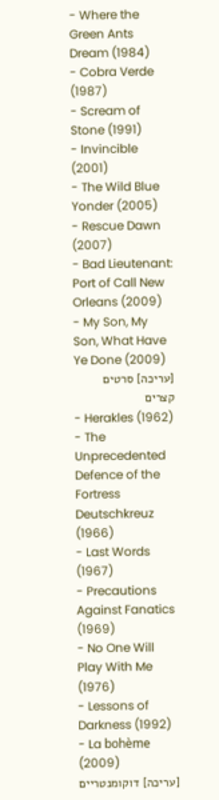- Where the Green Ants Dream (1984)
- Cobra Verde (1987)
- Scream of Stone (1991)
- Invincible (2001)
- The Wild Blue Yonder (2005)
- Rescue Dawn (2007)
- Bad Lieutenant: Port of Call New Orleans (2009)
- My Son, My Son, What Have Ye Done (2009)
[עריכה] סרטים קצרים
- Herakles (1962)
- The Unprecedented Defence of the Fortress Deutschkreuz (1966)
- Last Words (1967)
- Precautions Against Fanatics (1969)
- No One Will Play With Me (1976)
- Lessons of Darkness (1992)
- La bohème (2009)
[עריכה] דוקומנטריים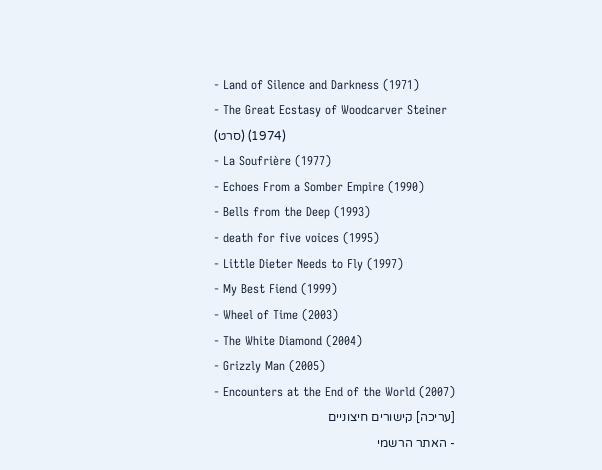- Land of Silence and Darkness (1971)
- The Great Ecstasy of Woodcarver Steiner (סרט) (1974)
- La Soufrière (1977)
- Echoes From a Somber Empire (1990)
- Bells from the Deep (1993)
- death for five voices (1995)
- Little Dieter Needs to Fly (1997)
- My Best Fiend (1999)
- Wheel of Time (2003)
- The White Diamond (2004)
- Grizzly Man (2005)
- Encounters at the End of the World (2007)
[עריכה] קישורים חיצוניים
- האתר הרשמי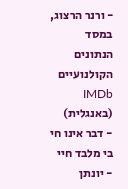- ורנר הרצוג, במסד הנתונים הקולנועיים IMDb (באנגלית)
- דבר אינו חי בי מלבד חיי - יונתן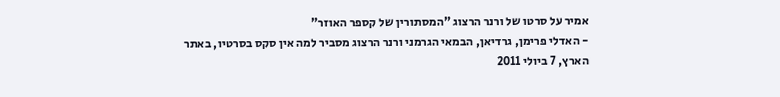אמיר על סרטו של ורנר הרצוג "המסתורין של קספר האוזר"
- האדלי פרימן, גרדיאן, הבמאי הגרמני ורנר הרצוג מסביר למה אין סקס בסרטיו, באתר הארץ, 7 ביולי 2011